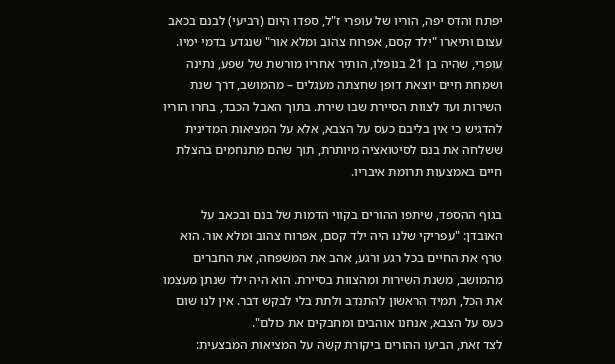יפתח והדס יפה, הוריו של עופרי ז"ל, ספדו היום (רביעי) לבנם בכאב עצום ותיארו "ילד קסם, אפרוח צהוב ומלא אור" שנגדע בדמי ימיו. עופרי, שהיה בן 21 בנופלו, הותיר אחריו מורשת של שפע, נתינה ושמחת חיים יוצאת דופן שחצתה מעגלים – מהמושב, דרך שנת השירות ועד לצוות הסיירת שבו שירת. בתוך האבל הכבד, בחרו הוריו להדגיש כי אין בליבם כעס על הצבא, אלא על המציאות המדינית ששלחה את בנם לסיטואציה מיותרת, תוך שהם מתנחמים בהצלת חיים באמצעות תרומת איבריו.

בגוף ההספד, שיתפו ההורים בקווי הדמות של בנם ובכאב על האובדן: "עפריקי שלנו היה ילד קסם, אפרוח צהוב ומלא אור. הוא טרף את החיים בכל רגע ורגע, אהב את המשפחה, את החברים מהמושב, משנת השירות ומהצוות בסיירת. הוא היה ילד שנתן מעצמו את הכל, תמיד הראשון להתנדב ולתת בלי לבקש דבר. אין לנו שום כעס על הצבא, אנחנו אוהבים ומחבקים את כולם".
לצד זאת, הביעו ההורים ביקורת קשה על המציאות המבצעית: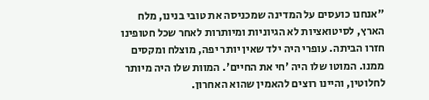"אנחנו כועסים על המדינה שמכניסה את טובי בנינו, מלח הארץ, לסיטואציות לא הגיוניות ומיותרות לאחר שכל חטופינו חזרו הביתה. עופרי היה ילד שאין יותר יפה, מוצלח ומקסים ממנו. המוטו שלו היה 'חי את החיים'. המוות שלו היה מיותר לחלוטין, והיינו רוצים להאמין שהוא האחרון.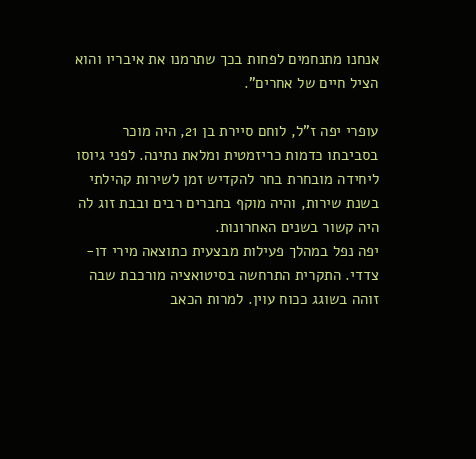אנחנו מתנחמים לפחות בכך שתרמנו את איבריו והוא הציל חיים של אחרים".

עופרי יפה ז"ל, לוחם סיירת בן 21, היה מוכר בסביבתו כדמות כריזמטית ומלאת נתינה. לפני גיוסו ליחידה מובחרת בחר להקדיש זמן לשירות קהילתי בשנת שירות, והיה מוקף בחברים רבים ובבת זוג לה היה קשור בשנים האחרונות.
יפה נפל במהלך פעילות מבצעית כתוצאה מירי דו-צדדי. התקרית התרחשה בסיטואציה מורכבת שבה זוהה בשוגג ככוח עוין. למרות הכאב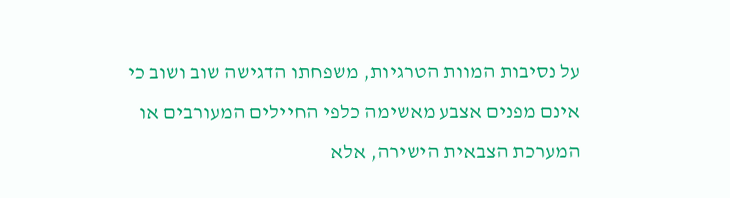על נסיבות המוות הטרגיות, משפחתו הדגישה שוב ושוב כי אינם מפנים אצבע מאשימה כלפי החיילים המעורבים או המערכת הצבאית הישירה, אלא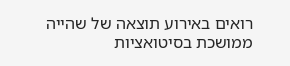רואים באירוע תוצאה של שהייה ממושכת בסיטואציות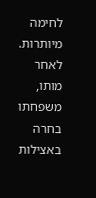לחימה מיותרות. לאחר מותו, משפחתו בחרה באצילות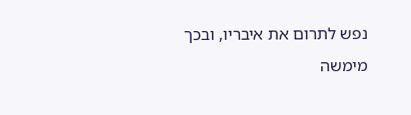נפש לתרום את איבריו, ובכך מימשה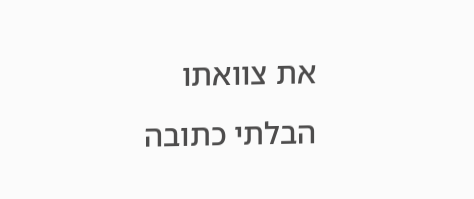את צוואתו הבלתי כתובה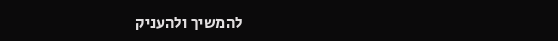להמשיך ולהעניק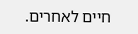חיים לאחרים.